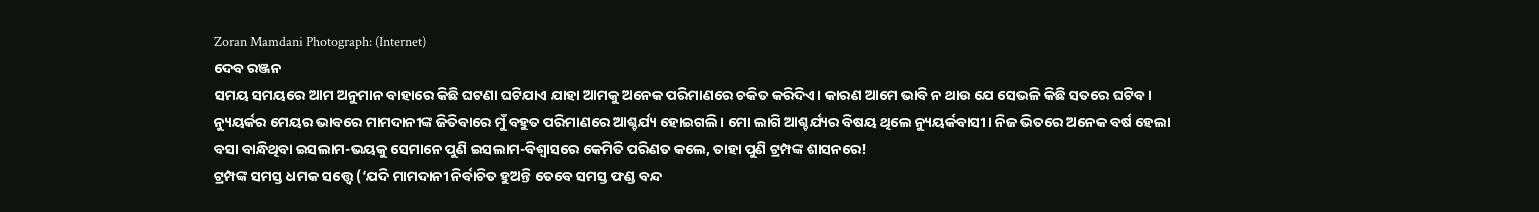Zoran Mamdani Photograph: (Internet)
ଦେବ ରଞ୍ଜନ
ସମୟ ସମୟରେ ଆମ ଅନୁମାନ ବାହାରେ କିଛି ଘଟଣା ଘଟିଯାଏ ଯାହା ଆମକୁ ଅନେକ ପରିମାଣରେ ଚକିତ କରିଦିଏ। କାରଣ ଆମେ ଭାବି ନ ଥାଉ ଯେ ସେଭଳି କିଛି ସତରେ ଘଟିବ।
ନ୍ୟୁୟର୍କର ମେୟର ଭାବରେ ମାମଦାନୀଙ୍କ ଜିତିବାରେ ମୁଁ ବହୁତ ପରିମାଣରେ ଆଶ୍ଚର୍ଯ୍ୟ ହୋଇଗଲି। ମୋ ଲାଗି ଆଶ୍ଚର୍ଯ୍ୟର ବିଷୟ ଥିଲେ ନ୍ୟୁୟର୍କବାସୀ। ନିଜ ଭିତରେ ଅନେକ ବର୍ଷ ହେଲା ବସା ବାନ୍ଧିଥିବା ଇସଲାମ-ଭୟକୁ ସେମାନେ ପୁଣି ଇସଲାମ-ବିଶ୍ଵାସରେ କେମିତି ପରିଣତ କଲେ, ତାହା ପୁଣି ଟ୍ରମ୍ପଙ୍କ ଶାସନରେ!
ଟ୍ରମ୍ପଙ୍କ ସମସ୍ତ ଧମକ ସତ୍ତ୍ୱେ (‘ଯଦି ମାମଦାନୀ ନିର୍ବାଚିତ ହୁଅନ୍ତି ତେବେ ସମସ୍ତ ଫଣ୍ଡ ବନ୍ଦ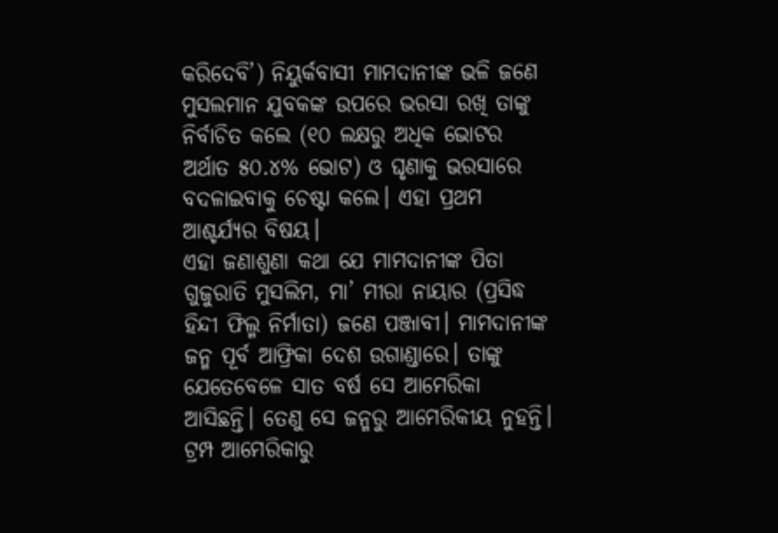କରିଦେବି’) ନିୟୁର୍କବାସୀ ମାମଦାନୀଙ୍କ ଭଳି ଜଣେ ମୁସଲମାନ ଯୁବକଙ୍କ ଉପରେ ଭରସା ରଖି ତାଙ୍କୁ ନିର୍ବାଚିତ କଲେ (୧୦ ଲକ୍ଷରୁ ଅଧିକ ଭୋଟର ଅର୍ଥାତ ୫୦.୪% ଭୋଟ) ଓ ଘୃଣାକୁ ଭରସାରେ ବଦଳାଇବାକୁ ଚେଷ୍ଟା କଲେ। ଏହା ପ୍ରଥମ ଆଶ୍ଚର୍ଯ୍ୟର ବିଷୟ।
ଏହା ଜଣାଶୁଣା କଥା ଯେ ମାମଦାନୀଙ୍କ ପିତା ଗୁଜୁରାତି ମୁସଲିମ, ମା’ ମୀରା ନାୟାର (ପ୍ରସିଦ୍ଧ ହିନ୍ଦୀ ଫିଲ୍ମ ନିର୍ମାତା) ଜଣେ ପଞ୍ଜାବୀ। ମାମଦାନୀଙ୍କ ଜନ୍ମ ପୂର୍ବ ଆଫ୍ରିକା ଦେଶ ଉଗାଣ୍ଡାରେ। ତାଙ୍କୁ ଯେତେବେଳେ ସାତ ବର୍ଷ ସେ ଆମେରିକା ଆସିଛନ୍ତି। ତେଣୁ ସେ ଜନ୍ମରୁ ଆମେରିକୀୟ ନୁହନ୍ତି।
ଟ୍ରମ୍ପ ଆମେରିକାରୁ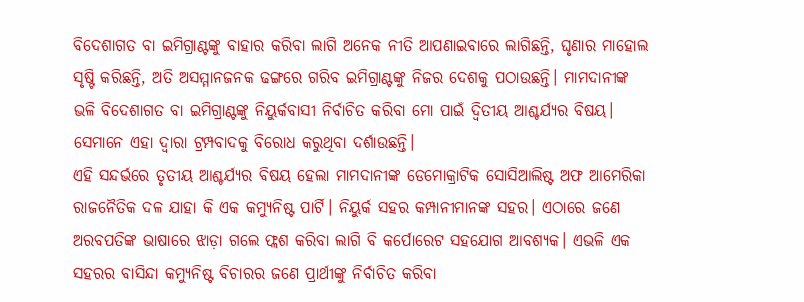ବିଦେଶାଗତ ବା ଇମିଗ୍ରାଣ୍ଟଙ୍କୁ ବାହାର କରିବା ଲାଗି ଅନେକ ନୀତି ଆପଣାଇବାରେ ଲାଗିଛନ୍ତି, ଘୃଣାର ମାହୋଲ ସୃଷ୍ଟି କରିଛନ୍ତି, ଅତି ଅସମ୍ମାନଜନକ ଢଙ୍ଗରେ ଗରିବ ଇମିଗ୍ରାଣ୍ଟଙ୍କୁ ନିଜର ଦେଶକୁ ପଠାଉଛନ୍ତି। ମାମଦାନୀଙ୍କ ଭଳି ବିଦେଶାଗତ ବା ଇମିଗ୍ରାଣ୍ଟଙ୍କୁ ନିୟୁର୍କବାସୀ ନିର୍ବାଚିତ କରିବା ମୋ ପାଇଁ ଦ୍ଵିତୀୟ ଆଶ୍ଚର୍ଯ୍ୟର ବିଷୟ। ସେମାନେ ଏହା ଦ୍ଵାରା ଟ୍ରମ୍ପବାଦକୁ ବିରୋଧ କରୁଥିବା ଦର୍ଶାଉଛନ୍ତି।
ଏହି ସନ୍ଦର୍ଭରେ ତୃତୀୟ ଆଶ୍ଚର୍ଯ୍ୟର ବିଷୟ ହେଲା ମାମଦାନୀଙ୍କ ଡେମୋକ୍ରାଟିକ ସୋସିଆଲିଷ୍ଟ ଅଫ ଆମେରିକା ରାଜନୈତିକ ଦଳ ଯାହା କି ଏକ କମ୍ୟୁନିଷ୍ଟ ପାର୍ଟି। ନିୟୁର୍କ ସହର କମ୍ପାନୀମାନଙ୍କ ସହର। ଏଠାରେ ଜଣେ ଅରବପତିଙ୍କ ଭାଷାରେ ଝାଡ଼ା ଗଲେ ଫ୍ଲଶ କରିବା ଲାଗି ବି କର୍ପୋରେଟ ସହଯୋଗ ଆବଶ୍ୟକ। ଏଭଳି ଏକ ସହରର ବାସିନ୍ଦା କମ୍ୟୁନିଷ୍ଟ ବିଚାରର ଜଣେ ପ୍ରାର୍ଥୀଙ୍କୁ ନିର୍ବାଚିତ କରିବା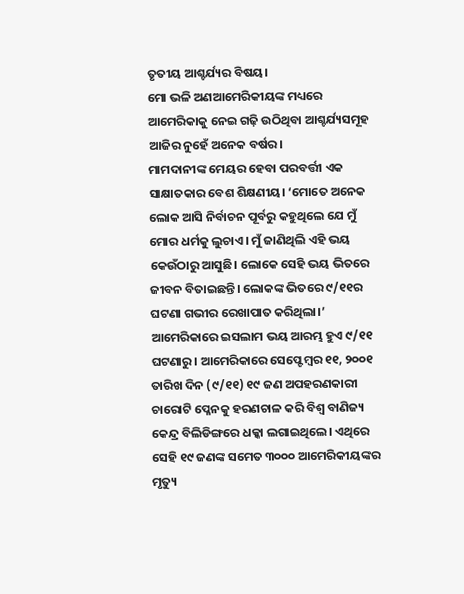ତୃତୀୟ ଆଶ୍ଚର୍ଯ୍ୟର ବିଷୟ।
ମୋ ଭଳି ଅଣଆମେରିକୀୟଙ୍କ ମଧ୍ୟରେ ଆମେରିକାକୁ ନେଇ ଗଢ଼ି ଉଠିଥିବା ଆଶ୍ଚର୍ଯ୍ୟସମୂହ ଆଜିର ନୁହେଁ ଅନେକ ବର୍ଷର।
ମାମଦାନୀଙ୍କ ମେୟର ହେବା ପରବର୍ତ୍ତୀ ଏକ ସାକ୍ଷାତକାର ବେଶ ଶିକ୍ଷଣୀୟ। ‘ମୋତେ ଅନେକ ଲୋକ ଆସି ନିର୍ବାଚନ ପୂର୍ବରୁ କହୁଥିଲେ ଯେ ମୁଁ ମୋର ଧର୍ମକୁ ଲୁଚାଏ। ମୁଁ ଜାଣିଥିଲି ଏହି ଭୟ କେଉଁଠାରୁ ଆସୁଛି। ଲୋକେ ସେହି ଭୟ ଭିତରେ ଜୀବନ ବିତାଇଛନ୍ତି। ଲୋକଙ୍କ ଭିତରେ ୯/୧୧ର ଘଟଣା ଗଭୀର ରେଖାପାତ କରିଥିଲା।’
ଆମେରିକାରେ ଇସଲାମ ଭୟ ଆରମ୍ଭ ହୁଏ ୯/୧୧ ଘଟଣାରୁ। ଆମେରିକାରେ ସେପ୍ଟେମ୍ବର ୧୧, ୨୦୦୧ ତାରିଖ ଦିନ (୯/୧୧) ୧୯ ଜଣ ଅପହରଣକାରୀ ଚାରୋଟି ପ୍ଳେନକୁ ହରଣଚାଳ କରି ବିଶ୍ଵ ବାଣିଜ୍ୟ କେନ୍ଦ୍ର ବିଲିଡିଙ୍ଗରେ ଧକ୍କା ଲଗାଇଥିଲେ। ଏଥିରେ ସେହି ୧୯ ଜଣଙ୍କ ସମେତ ୩୦୦୦ ଆମେରିକୀୟଙ୍କର ମୃତ୍ୟୁ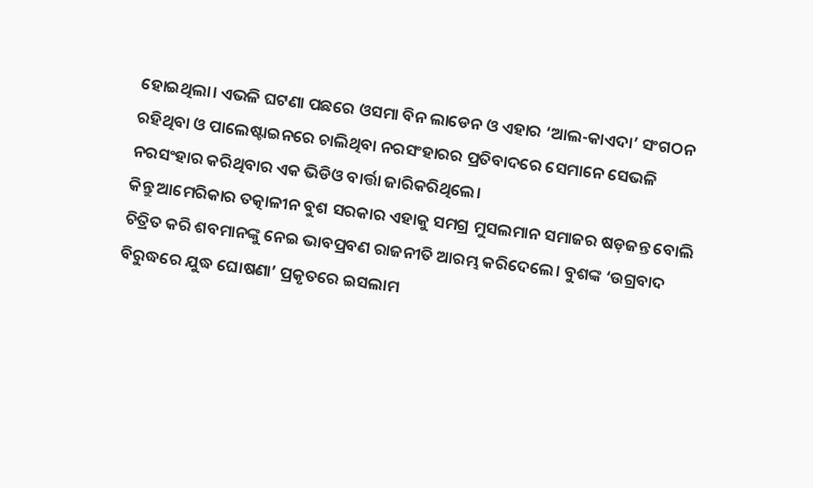ହୋଇଥିଲା। ଏଭଳି ଘଟଣା ପଛରେ ଓସମା ବିନ ଲାଡେନ ଓ ଏହାର ‘ଆଲ-କାଏଦା’ ସଂଗଠନ ରହିଥିବା ଓ ପାଲେଷ୍ଟାଇନରେ ଚାଲିଥିବା ନରସଂହାରର ପ୍ରତିବାଦରେ ସେମାନେ ସେଭଳି ନରସଂହାର କରିଥିବାର ଏକ ଭିଡିଓ ବାର୍ତ୍ତା ଜାରିକରିଥିଲେ।
କିନ୍ତୁ ଆମେରିକାର ତତ୍କାଳୀନ ବୁଶ ସରକାର ଏହାକୁ ସମଗ୍ର ମୁସଲମାନ ସମାଜର ଷଡ଼ଜନ୍ତ ବୋଲି ଚିତ୍ରିତ କରି ଶବମାନଙ୍କୁ ନେଇ ଭାବପ୍ରବଣ ରାଜନୀତି ଆରମ୍ଭ କରିଦେଲେ। ବୁଶଙ୍କ ‘ଉଗ୍ରବାଦ ବିରୁଦ୍ଧରେ ଯୁଦ୍ଧ ଘୋଷଣା’ ପ୍ରକୃତରେ ଇସଲାମ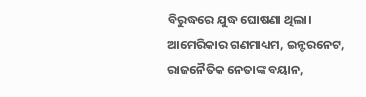ବିରୁଦ୍ଧରେ ଯୁଦ୍ଧ ଘୋଷଣା ଥିଲା। ଆମେରିକାର ଗଣମାଧ୍ୟମ, ଇନ୍ଟରନେଟ, ରାଜନୈତିକ ନେତାଙ୍କ ବୟାନ,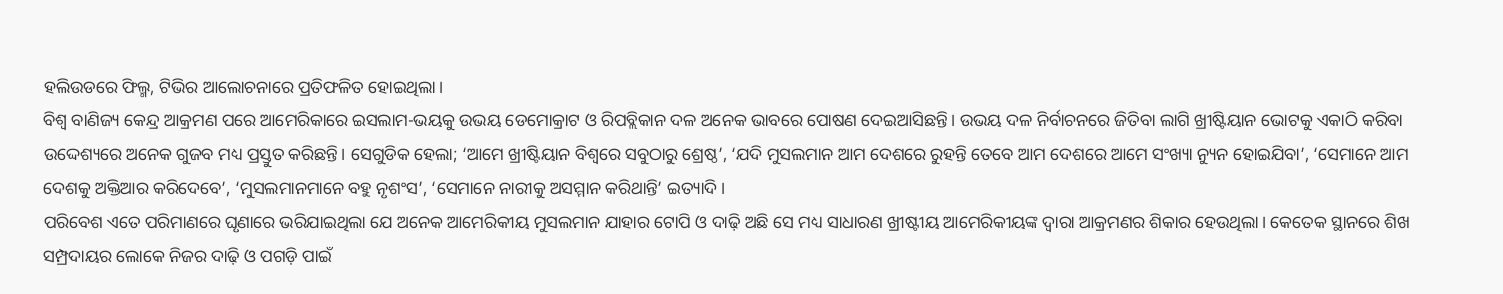ହଲିଉଡରେ ଫିଲ୍ମ, ଟିଭିର ଆଲୋଚନାରେ ପ୍ରତିଫଳିତ ହୋଇଥିଲା।
ବିଶ୍ଵ ବାଣିଜ୍ୟ କେନ୍ଦ୍ର ଆକ୍ରମଣ ପରେ ଆମେରିକାରେ ଇସଲାମ-ଭୟକୁ ଉଭୟ ଡେମୋକ୍ରାଟ ଓ ରିପବ୍ଲିକାନ ଦଳ ଅନେକ ଭାବରେ ପୋଷଣ ଦେଇଆସିଛନ୍ତି। ଉଭୟ ଦଳ ନିର୍ବାଚନରେ ଜିତିବା ଲାଗି ଖ୍ରୀଷ୍ଟିୟାନ ଭୋଟକୁ ଏକାଠି କରିବା ଉଦ୍ଦେଶ୍ୟରେ ଅନେକ ଗୁଜବ ମଧ୍ୟ ପ୍ରସ୍ତୁତ କରିଛନ୍ତି। ସେଗୁଡିକ ହେଲା; ‘ଆମେ ଖ୍ରୀଷ୍ଟିୟାନ ବିଶ୍ଵରେ ସବୁଠାରୁ ଶ୍ରେଷ୍ଠ’, ‘ଯଦି ମୁସଲମାନ ଆମ ଦେଶରେ ରୁହନ୍ତି ତେବେ ଆମ ଦେଶରେ ଆମେ ସଂଖ୍ୟା ନ୍ୟୁନ ହୋଇଯିବା’, ‘ସେମାନେ ଆମ ଦେଶକୁ ଅକ୍ତିଆର କରିଦେବେ’, ‘ମୁସଲମାନମାନେ ବହୁ ନୃଶଂସ’, ‘ସେମାନେ ନାରୀକୁ ଅସମ୍ମାନ କରିଥାନ୍ତି’ ଇତ୍ୟାଦି।
ପରିବେଶ ଏତେ ପରିମାଣରେ ଘୃଣାରେ ଭରିଯାଇଥିଲା ଯେ ଅନେକ ଆମେରିକୀୟ ମୁସଲମାନ ଯାହାର ଟୋପି ଓ ଦାଢ଼ି ଅଛି ସେ ମଧ୍ୟ ସାଧାରଣ ଖ୍ରୀଷ୍ଟୀୟ ଆମେରିକୀୟଙ୍କ ଦ୍ଵାରା ଆକ୍ରମଣର ଶିକାର ହେଉଥିଲା। କେତେକ ସ୍ଥାନରେ ଶିଖ ସମ୍ପ୍ରଦାୟର ଲୋକେ ନିଜର ଦାଢ଼ି ଓ ପଗଡ଼ି ପାଇଁ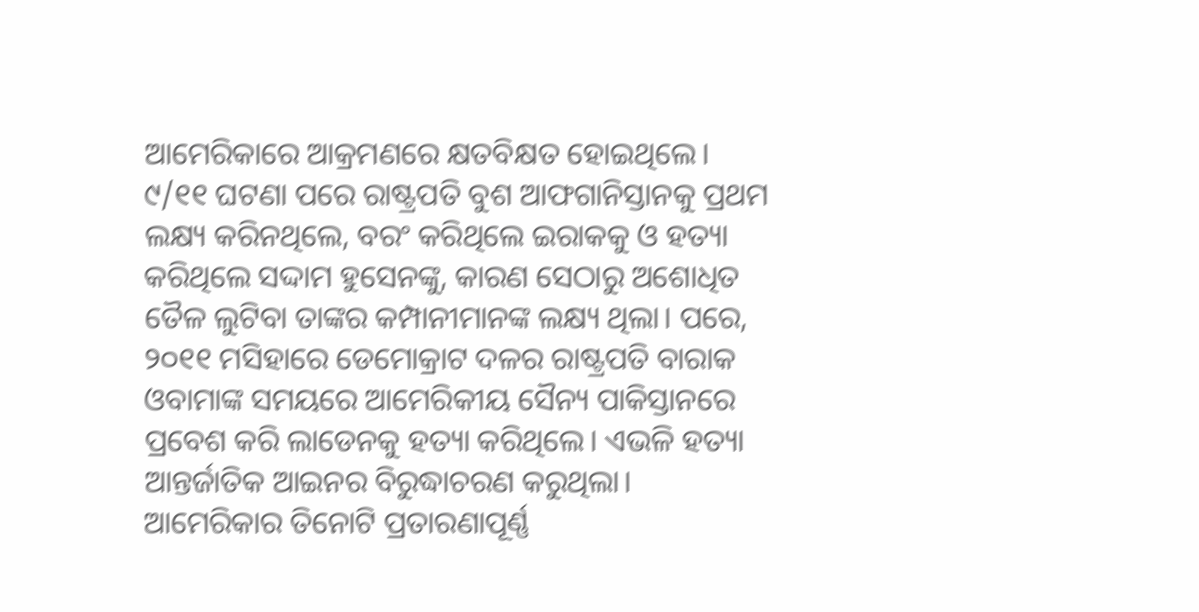ଆମେରିକାରେ ଆକ୍ରମଣରେ କ୍ଷତବିକ୍ଷତ ହୋଇଥିଲେ।
୯/୧୧ ଘଟଣା ପରେ ରାଷ୍ଟ୍ରପତି ବୁଶ ଆଫଗାନିସ୍ତାନକୁ ପ୍ରଥମ ଲକ୍ଷ୍ୟ କରିନଥିଲେ, ବରଂ କରିଥିଲେ ଇରାକକୁ ଓ ହତ୍ୟା କରିଥିଲେ ସଦ୍ଦାମ ହୁସେନଙ୍କୁ, କାରଣ ସେଠାରୁ ଅଶୋଧିତ ତୈଳ ଲୁଟିବା ତାଙ୍କର କମ୍ପାନୀମାନଙ୍କ ଲକ୍ଷ୍ୟ ଥିଲା। ପରେ, ୨୦୧୧ ମସିହାରେ ଡେମୋକ୍ରାଟ ଦଳର ରାଷ୍ଟ୍ରପତି ବାରାକ ଓବାମାଙ୍କ ସମୟରେ ଆମେରିକୀୟ ସୈନ୍ୟ ପାକିସ୍ତାନରେ ପ୍ରବେଶ କରି ଲାଡେନକୁ ହତ୍ୟା କରିଥିଲେ। ଏଭଳି ହତ୍ୟା ଆନ୍ତର୍ଜାତିକ ଆଇନର ବିରୁଦ୍ଧାଚରଣ କରୁଥିଲା।
ଆମେରିକାର ତିନୋଟି ପ୍ରତାରଣାପୂର୍ଣ୍ଣ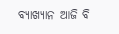ବ୍ୟାଖ୍ୟାନ ଆଜି ବି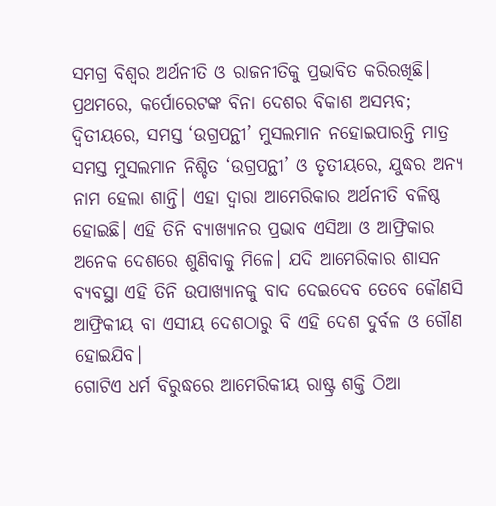ସମଗ୍ର ବିଶ୍ଵର ଅର୍ଥନୀତି ଓ ରାଜନୀତିକୁ ପ୍ରଭାବିତ କରିରଖିଛି। ପ୍ରଥମରେ, କର୍ପୋରେଟଙ୍କ ବିନା ଦେଶର ବିକାଶ ଅସମ୍ଭବ; ଦ୍ଵିତୀୟରେ, ସମସ୍ତ ‘ଉଗ୍ରପନ୍ଥୀ’ ମୁସଲମାନ ନହୋଇପାରନ୍ତି ମାତ୍ର ସମସ୍ତ ମୁସଲମାନ ନିଶ୍ଚିତ ‘ଉଗ୍ରପନ୍ଥୀ’ ଓ ତୃତୀୟରେ, ଯୁଦ୍ଧର ଅନ୍ୟ ନାମ ହେଲା ଶାନ୍ତି। ଏହା ଦ୍ଵାରା ଆମେରିକାର ଅର୍ଥନୀତି ବଳିଷ୍ଠ ହୋଇଛି। ଏହି ତିନି ବ୍ୟାଖ୍ୟାନର ପ୍ରଭାବ ଏସିଆ ଓ ଆଫ୍ରିକାର ଅନେକ ଦେଶରେ ଶୁଣିବାକୁ ମିଳେ। ଯଦି ଆମେରିକାର ଶାସନ ବ୍ୟବସ୍ଥା ଏହି ତିନି ଉପାଖ୍ୟାନକୁ ବାଦ ଦେଇଦେବ ତେବେ କୌଣସି ଆଫ୍ରିକୀୟ ବା ଏସୀୟ ଦେଶଠାରୁ ବି ଏହି ଦେଶ ଦୁର୍ବଳ ଓ ଗୌଣ ହୋଇଯିବ।
ଗୋଟିଏ ଧର୍ମ ବିରୁଦ୍ଧରେ ଆମେରିକୀୟ ରାଷ୍ଟ୍ର ଶକ୍ତି ଠିଆ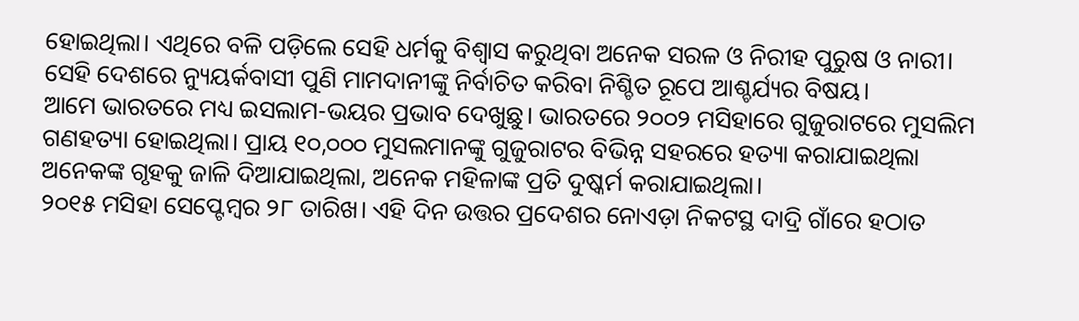ହୋଇଥିଲା। ଏଥିରେ ବଳି ପଡ଼ିଲେ ସେହି ଧର୍ମକୁ ବିଶ୍ଵାସ କରୁଥିବା ଅନେକ ସରଳ ଓ ନିରୀହ ପୁରୁଷ ଓ ନାରୀ। ସେହି ଦେଶରେ ନ୍ୟୁୟର୍କବାସୀ ପୁଣି ମାମଦାନୀଙ୍କୁ ନିର୍ବାଚିତ କରିବା ନିଶ୍ଚିତ ରୂପେ ଆଶ୍ଚର୍ଯ୍ୟର ବିଷୟ।
ଆମେ ଭାରତରେ ମଧ୍ୟ ଇସଲାମ-ଭୟର ପ୍ରଭାବ ଦେଖୁଛୁ। ଭାରତରେ ୨୦୦୨ ମସିହାରେ ଗୁଜୁରାଟରେ ମୁସଲିମ ଗଣହତ୍ୟା ହୋଇଥିଲା। ପ୍ରାୟ ୧୦,୦୦୦ ମୁସଲମାନଙ୍କୁ ଗୁଜୁରାଟର ବିଭିନ୍ନ ସହରରେ ହତ୍ୟା କରାଯାଇଥିଲା ଅନେକଙ୍କ ଗୃହକୁ ଜାଳି ଦିଆଯାଇଥିଲା, ଅନେକ ମହିଳାଙ୍କ ପ୍ରତି ଦୁଷ୍କର୍ମ କରାଯାଇଥିଲା।
୨୦୧୫ ମସିହା ସେପ୍ଟେମ୍ବର ୨୮ ତାରିଖ। ଏହି ଦିନ ଉତ୍ତର ପ୍ରଦେଶର ନୋଏଡ଼ା ନିକଟସ୍ଥ ଦାଦ୍ରି ଗାଁରେ ହଠାତ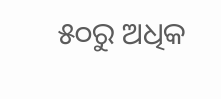୫୦ରୁ ଅଧିକ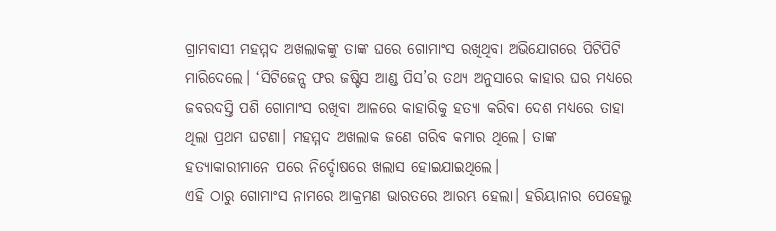ଗ୍ରାମବାସୀ ମହମ୍ମଦ ଅଖଲାକଙ୍କୁ ତାଙ୍କ ଘରେ ଗୋମାଂସ ରଖିଥିବା ଅଭିଯୋଗରେ ପିଟିପିଟି ମାରିଦେଲେ। ‘ସିଟିଜେନ୍ସ ଫର ଜଷ୍ଟିସ ଆଣ୍ଡ ପିସ’ର ତଥ୍ୟ ଅନୁସାରେ କାହାର ଘର ମଧ୍ୟରେ ଜବରଦସ୍ତି ପଶି ଗୋମାଂସ ରଖିବା ଆଳରେ କାହାରିକୁ ହତ୍ୟା କରିବା ଦେଶ ମଧ୍ୟରେ ତାହା ଥିଲା ପ୍ରଥମ ଘଟଣା। ମହମ୍ମଦ ଅଖଲାକ ଜଣେ ଗରିବ କମାର ଥିଲେ। ତାଙ୍କ ହତ୍ୟାକାରୀମାନେ ପରେ ନିର୍ଦ୍ଦୋଷରେ ଖଲାସ ହୋଇଯାଇଥିଲେ।
ଏହି ଠାରୁ ଗୋମାଂସ ନାମରେ ଆକ୍ରମଣ ଭାରତରେ ଆରମ୍ଭ ହେଲା। ହରିୟାନାର ପେହେଲୁ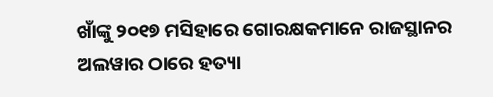ଖାଁଙ୍କୁ ୨୦୧୭ ମସିହାରେ ଗୋରକ୍ଷକମାନେ ରାଜସ୍ଥାନର ଅଲୱାର ଠାରେ ହତ୍ୟା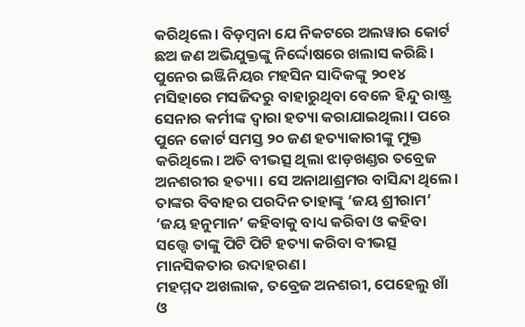କରିଥିଲେ। ବିଡ଼ମ୍ବନା ଯେ ନିକଟରେ ଅଲୱାର କୋର୍ଟ ଛଅ ଜଣ ଅଭିଯୁକ୍ତଙ୍କୁ ନିର୍ଦ୍ଦୋଷରେ ଖଲାସ କରିଛି।
ପୁନେର ଇଞ୍ଜିନିୟର ମହସିନ ସାଦିକଙ୍କୁ ୨୦୧୪ ମସିହାରେ ମସଜିଦରୁ ବାହାରୁଥିବା ବେଳେ ହିନ୍ଦୁ ରାଷ୍ଟ୍ର ସେନାର କର୍ମୀଙ୍କ ଦ୍ଵାରା ହତ୍ୟା କରାଯାଇଥିଲା। ପରେ ପୁନେ କୋର୍ଟ ସମସ୍ତ ୨୦ ଜଣ ହତ୍ୟାକାରୀଙ୍କୁ ମୁକ୍ତ କରିଥିଲେ। ଅତି ବୀଭତ୍ସ ଥିଲା ଝାଡ଼ଖଣ୍ଡର ତବ୍ରେଜ ଅନଶରୀର ହତ୍ୟା। ସେ ଅନାଥାଶ୍ରମର ବାସିନ୍ଦା ଥିଲେ। ତାଙ୍କର ବିବାହର ପରଦିନ ତାହାଙ୍କୁ ‘ଜୟ ଶ୍ରୀରାମ’ ‘ଜୟ ହନୁମାନ’ କହିବାକୁ ବାଧ୍ୟ କରିବା ଓ କହିବା ସତ୍ତ୍ୱେ ତାଙ୍କୁ ପିଟି ପିଟି ହତ୍ୟା କରିବା ବୀଭତ୍ସ ମାନସିକତାର ଉଦାହରଣ।
ମହମ୍ମଦ ଅଖଲାକ, ତବ୍ରେଜ ଅନଶରୀ, ପେହେଲୁ ଖାଁ ଓ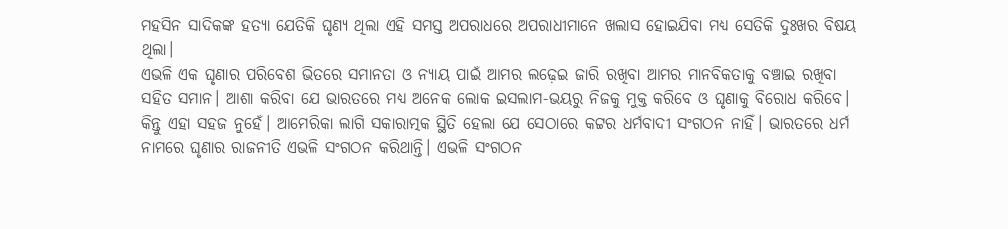ମହସିନ ସାଦିକଙ୍କ ହତ୍ୟା ଯେତିକି ଘୃଣ୍ୟ ଥିଲା ଏହି ସମସ୍ତ ଅପରାଧରେ ଅପରାଧୀମାନେ ଖଲାସ ହୋଇଯିବା ମଧ୍ୟ ସେତିକି ଦୁଃଖର ବିଷୟ ଥିଲା।
ଏଭଳି ଏକ ଘୃଣାର ପରିବେଶ ଭିତରେ ସମାନତା ଓ ନ୍ୟାୟ ପାଇଁ ଆମର ଲଢ଼େଇ ଜାରି ରଖିବା ଆମର ମାନବିକତାକୁ ବଞ୍ଚାଇ ରଖିବା ସହିତ ସମାନ। ଆଶା କରିବା ଯେ ଭାରତରେ ମଧ୍ୟ ଅନେକ ଲୋକ ଇସଲାମ-ଭୟରୁ ନିଜକୁ ମୁକ୍ତ କରିବେ ଓ ଘୃଣାକୁ ବିରୋଧ କରିବେ।
କିନ୍ତୁ ଏହା ସହଜ ନୁହେଁ। ଆମେରିକା ଲାଗି ସକାରାତ୍ମକ ସ୍ଥିତି ହେଲା ଯେ ସେଠାରେ କଟ୍ଟର ଧର୍ମବାଦୀ ସଂଗଠନ ନାହିଁ। ଭାରତରେ ଧର୍ମ ନାମରେ ଘୃଣାର ରାଜନୀତି ଏଭଳି ସଂଗଠନ କରିଥାନ୍ତି। ଏଭଳି ସଂଗଠନ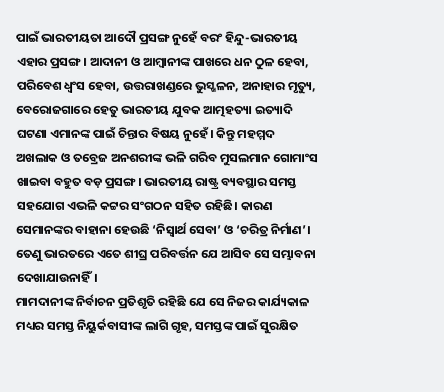ପାଇଁ ଭାରତୀୟତା ଆଦୌ ପ୍ରସଙ୍ଗ ନୁହେଁ ବରଂ ହିନ୍ଦୁ-ଭାରତୀୟ ଏହାର ପ୍ରସଙ୍ଗ। ଆଦାନୀ ଓ ଆମ୍ବାନୀଙ୍କ ପାଖରେ ଧନ ଠୁଳ ହେବା, ପରିବେଶ ଧ୍ଵଂସ ହେବା, ଉତ୍ତରାଖଣ୍ଡରେ ଭୁସ୍ଖଳନ, ଅନାହାର ମୃତ୍ୟୁ, ବେରୋଜଗାରେ ହେତୁ ଭାରତୀୟ ଯୁବକ ଆତ୍ମହତ୍ୟା ଇତ୍ୟାଦି ଘଟଣା ଏମାନଙ୍କ ପାଇଁ ଚିନ୍ତାର ବିଷୟ ନୁହେଁ। କିନ୍ତୁ ମହମ୍ମଦ ଅଖଲାକ ଓ ତବ୍ରେଜ ଅନଶରୀଙ୍କ ଭଳି ଗରିବ ମୁସଲମାନ ଗୋମାଂସ ଖାଇବା ବହୁତ ବଡ଼ ପ୍ରସଙ୍ଗ। ଭାରତୀୟ ରାଷ୍ଟ୍ର ବ୍ୟବସ୍ଥାର ସମସ୍ତ ସହଯୋଗ ଏଭଳି କଟ୍ଟର ସଂଗଠନ ସହିତ ରହିଛି। କାରଣ ସେମାନଙ୍କର ବାହାନା ହେଉଛି ‘ନିସ୍ଵାର୍ଥ ସେବା’ ଓ ‘ଚରିତ୍ର ନିର୍ମାଣ’। ତେଣୁ ଭାରତରେ ଏତେ ଶୀଘ୍ର ପରିବର୍ତ୍ତନ ଯେ ଆସିବ ସେ ସମ୍ଭାବନା ଦେଖାଯାଉନାହିଁ।
ମାମଦାନୀଙ୍କ ନିର୍ବାଚନ ପ୍ରତିଶୃତି ରହିଛି ଯେ ସେ ନିଜର କାର୍ଯ୍ୟକାଳ ମଧ୍ୟର ସମସ୍ତ ନିୟୁର୍କବାସୀଙ୍କ ଲାଗି ଗୃହ, ସମସ୍ତଙ୍କ ପାଇଁ ସୁରକ୍ଷିତ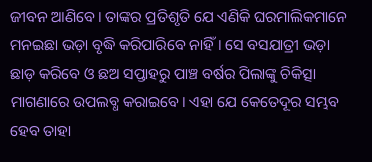ଜୀବନ ଆଣିବେ। ତାଙ୍କର ପ୍ରତିଶୃତି ଯେ ଏଣିକି ଘରମାଲିକମାନେ ମନଇଛା ଭଡ଼ା ବୃଦ୍ଧି କରିପାରିବେ ନାହିଁ। ସେ ବସଯାତ୍ରୀ ଭଡ଼ା ଛାଡ଼ କରିବେ ଓ ଛଅ ସପ୍ତାହରୁ ପାଞ୍ଚ ବର୍ଷର ପିଲାଙ୍କୁ ଚିକିତ୍ସା ମାଗଣାରେ ଉପଲବ୍ଧ କରାଇବେ। ଏହା ଯେ କେତେଦୂର ସମ୍ଭବ ହେବ ତାହା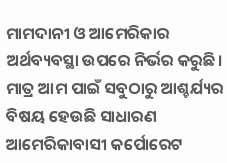ମାମଦାନୀ ଓ ଆମେରିକାର ଅର୍ଥବ୍ୟବସ୍ଥା ଉପରେ ନିର୍ଭର କରୁଛି।
ମାତ୍ର ଆମ ପାଇଁ ସବୁଠାରୁ ଆଶ୍ଚର୍ଯ୍ୟର ବିଷୟ ହେଉଛି ସାଧାରଣ ଆମେରିକାବାସୀ କର୍ପୋରେଟ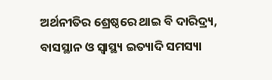ଅର୍ଥନୀତିର ଶ୍ରେଷ୍ଠରେ ଥାଇ ବି ଦାରିଦ୍ର୍ୟ, ବାସସ୍ଥାନ ଓ ସ୍ୱାସ୍ଥ୍ୟ ଇତ୍ୟାଦି ସମସ୍ୟା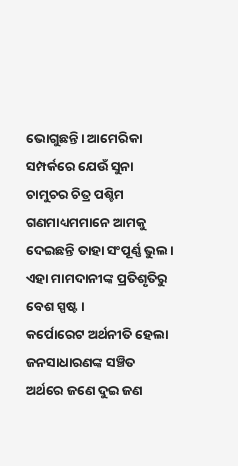ଭୋଗୁଛନ୍ତି। ଆମେରିକା ସମ୍ପର୍କରେ ଯେଉଁ ସୁନା ଚାମୁଚର ଚିତ୍ର ପଶ୍ଚିମ ଗଣମାଧ୍ୟମମାନେ ଆମକୁ ଦେଇଛନ୍ତି ତାହା ସଂପୂର୍ଣ୍ଣ ଭୁଲ। ଏହା ମାମଦାନୀଙ୍କ ପ୍ରତିଶୃତିରୁ ବେଶ ସ୍ପଷ୍ଟ।
କର୍ପୋରେଟ ଅର୍ଥନୀତି ହେଲା ଜନସାଧାରଣଙ୍କ ସଞ୍ଚିତ ଅର୍ଥରେ ଜଣେ ଦୁଇ ଜଣ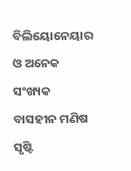ବିଲିୟୋନେୟାର ଓ ଅନେକ ସଂଖ୍ୟକ ବାସହୀନ ମଣିଷ ସୃଷ୍ଟି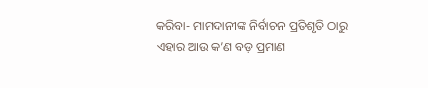କରିବା- ମାମଦାନୀଙ୍କ ନିର୍ବାଚନ ପ୍ରତିଶୃତି ଠାରୁ ଏହାର ଆଉ କ’ଣ ବଡ଼ ପ୍ରମାଣ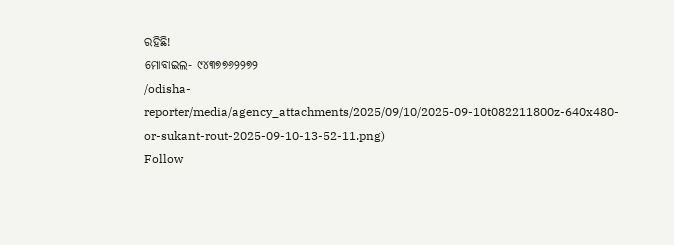ରହିଛି!
ମୋବାଇଲ- ୯୪୩୭୭୬୨୨୭୨
/odisha-reporter/media/agency_attachments/2025/09/10/2025-09-10t082211800z-640x480-or-sukant-rout-2025-09-10-13-52-11.png)
Follow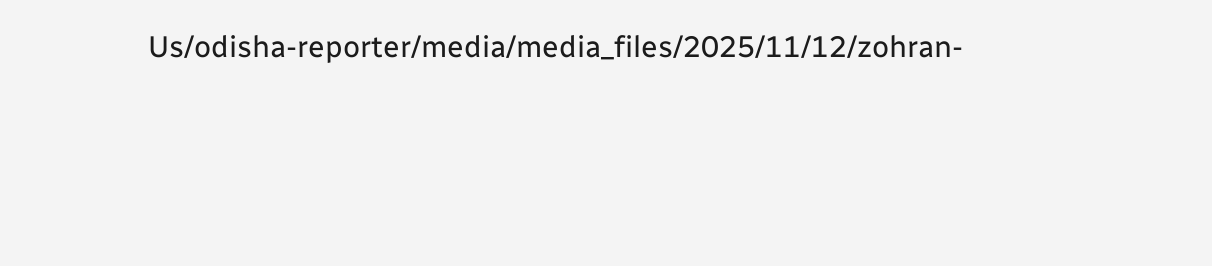Us/odisha-reporter/media/media_files/2025/11/12/zohran-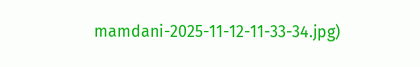mamdani-2025-11-12-11-33-34.jpg)